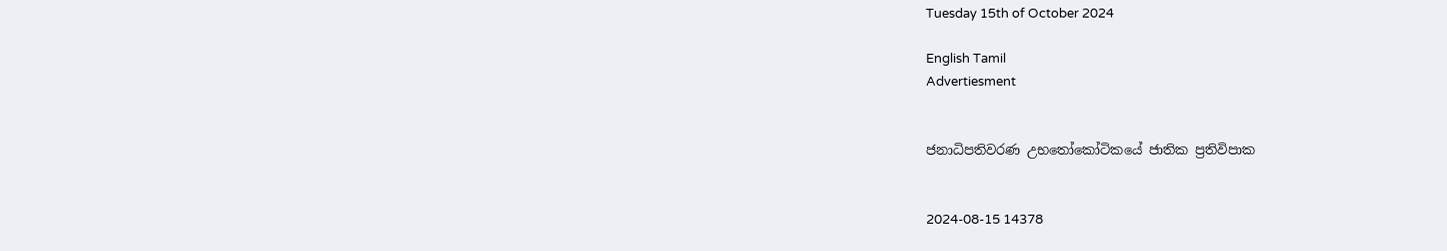Tuesday 15th of October 2024

English Tamil
Advertiesment


ජනාධිපතිවරණ උභතෝකෝටිකයේ ජාතික ප්‍රතිවිපාක


2024-08-15 14378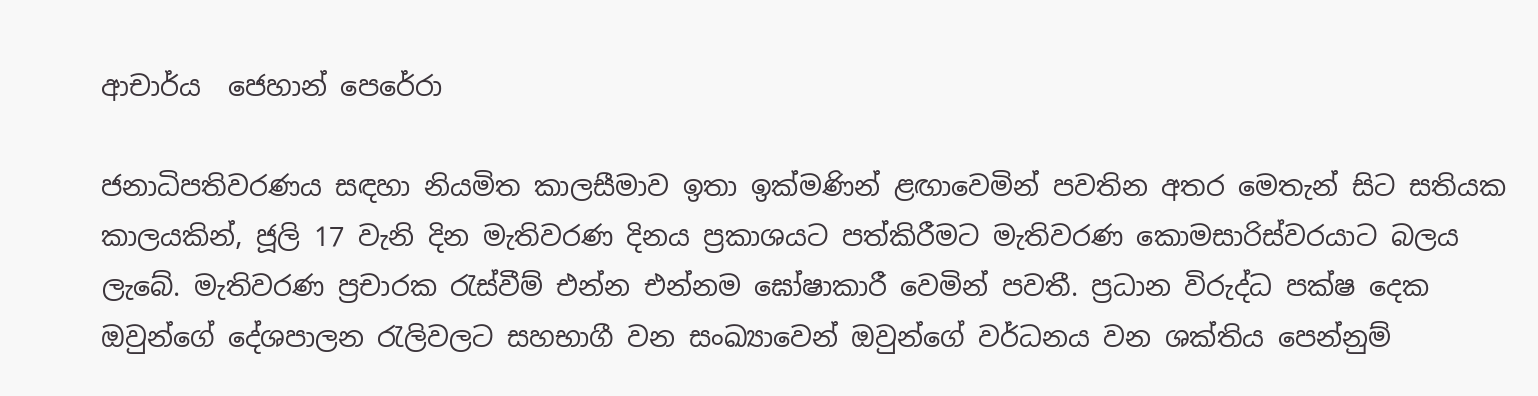ආචාර්ය  ජෙහාන් පෙරේරා

ජනාධිපතිවරණය සඳහා නියමිත කාලසීමාව ඉතා ඉක්මණින් ළඟාවෙමින් පවතින අතර මෙතැන් සිට සතියක කාලයකින්, ජූලි 17 වැනි දින මැතිවරණ දිනය ප්‍රකාශයට පත්කිරීමට මැතිවරණ කොමසාරිස්වරයාට බලය ලැබේ. මැතිවරණ ප්‍රචාරක රැස්වීම් එන්න එන්නම ඝෝෂාකාරී වෙමින් පවතී. ප්‍රධාන විරුද්ධ පක්ෂ දෙක ඔවුන්ගේ දේශපාලන රැලිවලට සහභාගී වන සංඛ්‍යාවෙන් ඔවුන්ගේ වර්ධනය වන ශක්තිය පෙන්නුම්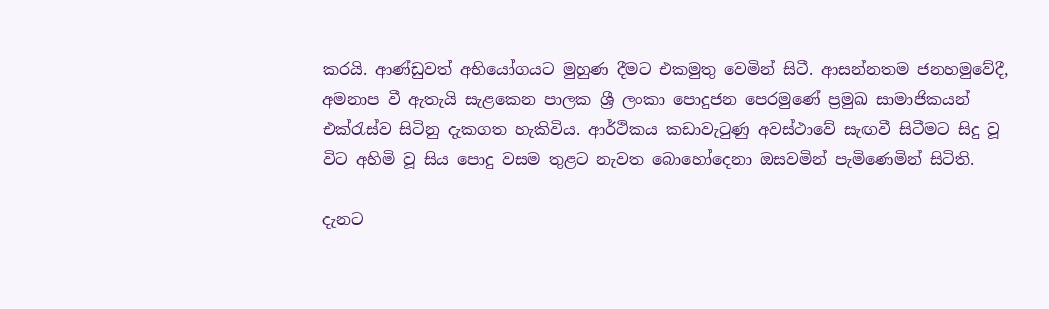කරයි. ආණ්ඩුවත් අභියෝගයට මුහුණ දීමට එකමුතු වෙමින් සිටී. ආසන්නතම ජනහමුවේදී, අමනාප වී ඇතැයි සැළකෙන පාලක ශ්‍රී ලංකා පොදුජන පෙරමුණේ ප්‍රමුඛ සාමාජිකයන් එක්රැස්ව සිටිනු දැකගත හැකිවිය. ආර්ථිකය කඩාවැටුණු අවස්ථාවේ සැඟවී සිටීමට සිදු වූ විට අහිමි වූ සිය පොදු වසම තුළට නැවත බොහෝදෙනා ඔසවමින් පැමිණෙමින් සිටිති.

දැනට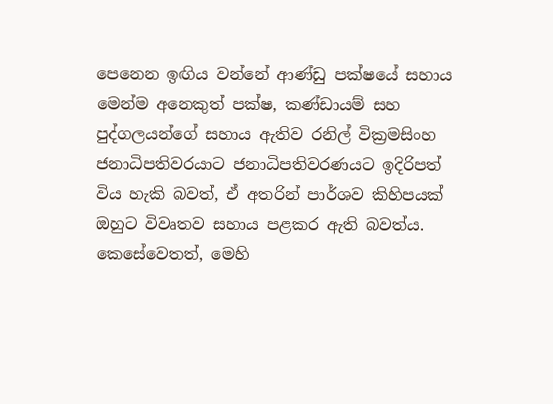පෙනෙන ඉඟිය වන්නේ ආණ්ඩු පක්ෂයේ සහාය මෙන්ම අනෙකුත් පක්ෂ, කණ්ඩායම් සහ පුද්ගලයන්ගේ සහාය ඇතිව රනිල් වික්‍රමසිංහ ජනාධිපතිවරයාට ජනාධිපතිවරණයට ඉදිරිපත් විය හැකි බවත්, ඒ අතරින් පාර්ශව කිහිපයක් ඔහුට විවෘතව සහාය පළකර ඇති බවත්ය. කෙසේවෙතත්, මෙහි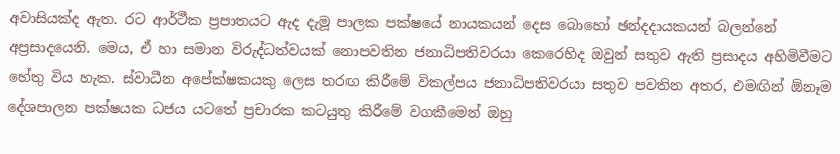අවාසියක්ද ඇත. රට ආර්ථීක ප්‍රපාතයට ඇද දැමූ පාලක පක්ෂයේ නායකයන් දෙස බොහෝ ඡන්දදායකයන් බලන්නේ අප්‍රසාදයෙනි. මෙය, ඒ හා සමාන විරුද්ධත්වයක් නොපවතින ජනාධිපතිවරයා කෙරෙහිද ඔවුන් සතුව ඇති ප්‍රසාදය අහිමිවීමට හේතු විය හැක. ස්වාධීන අපේක්ෂකයකු ලෙස තරඟ කිරීමේ විකල්පය ජනාධිපතිවරයා සතුව පවතින අතර, එමඟින් ඕනෑම දේශපාලන පක්ෂයක ධජය යටතේ ප්‍රචාරක කටයුතු කිරීමේ වගකීමෙන් ඔහු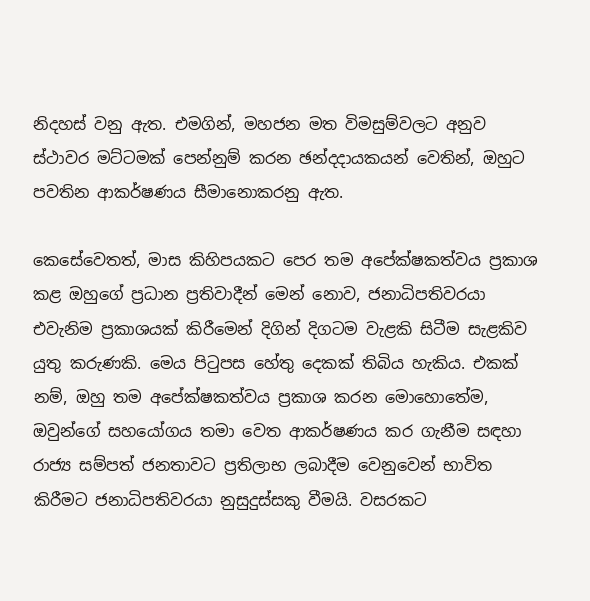නිදහස් වනු ඇත. එමගින්, මහජන මත විමසුම්වලට අනුව ස්ථාවර මට්ටමක් පෙන්නුම් කරන ඡන්දදායකයන් වෙතින්, ඔහුට පවතින ආකර්ෂණය සීමානොකරනු ඇත.

කෙසේවෙතත්, මාස කිහිපයකට පෙර තම අපේක්ෂකත්වය ප්‍රකාශ කළ ඔහුගේ ප්‍රධාන ප්‍රතිවාදීන් මෙන් නොව, ජනාධිපතිවරයා එවැනිම ප්‍රකාශයක් කිරීමෙන් දිගින් දිගටම වැළකි සිටීම සැළකිව යුතු කරුණකි. මෙය පිටුපස හේතු දෙකක් තිබිය හැකිය. එකක් නම්, ඔහු තම අපේක්ෂකත්වය ප්‍රකාශ කරන මොහොතේම, ඔවුන්ගේ සහයෝගය තමා වෙත ආකර්ෂණය කර ගැනීම සඳහා රාජ්‍ය සම්පත් ජනතාවට ප්‍රතිලාභ ලබාදීම වෙනුවෙන් භාවිත කිරීමට ජනාධිපතිවරයා නුසුදුස්සකු වීමයි. වසරකට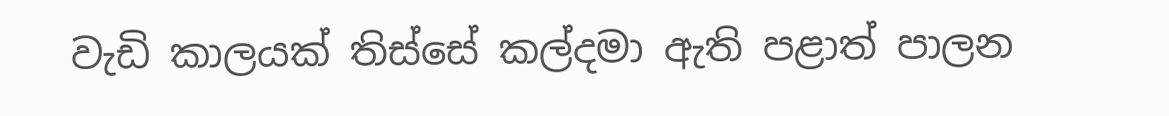වැඩි කාලයක් තිස්සේ කල්දමා ඇති පළාත් පාලන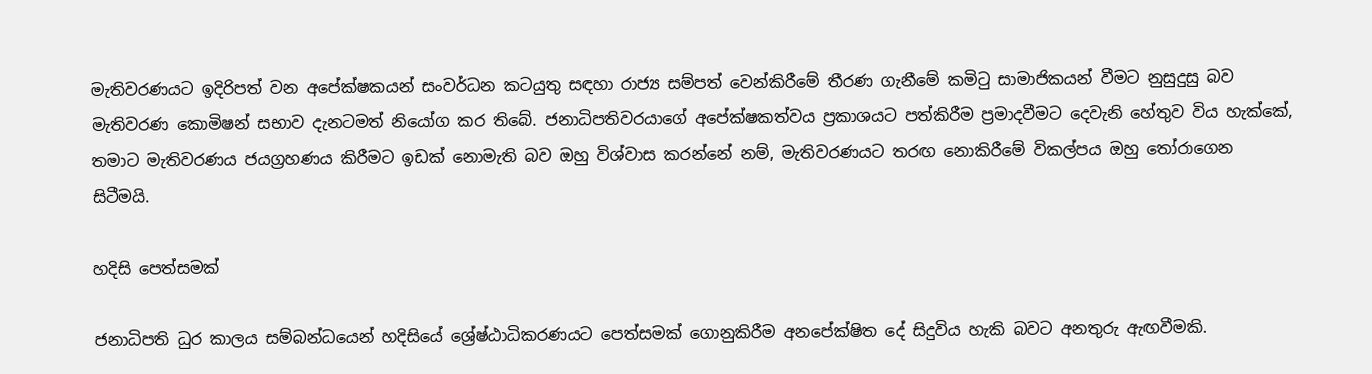මැතිවරණයට ඉදිරිපත් වන අපේක්ෂකයන් සංවර්ධන කටයුතු සඳහා රාජ්‍ය සම්පත් වෙන්කිරීමේ තීරණ ගැනීමේ කමිටු සාමාජිකයන් වීමට නුසුදුසු බව මැතිවරණ කොමිෂන් සභාව දැනටමත් නියෝග කර තිබේ. ජනාධිපතිවරයාගේ අපේක්ෂකත්වය ප්‍රකාශයට පත්කිරීම ප්‍රමාදවීමට දෙවැනි හේතුව විය හැක්කේ, තමාට මැතිවරණය ජයග්‍රහණය කිරීමට ඉඩක් නොමැති බව ඔහු විශ්වාස කරන්නේ නම්, මැතිවරණයට තරඟ නොකිරීමේ විකල්පය ඔහු තෝරාගෙන සිටීමයි.

හදිසි පෙත්සමක්

ජනාධිපති ධුර කාලය සම්බන්ධයෙන් හදිසියේ ශ්‍රේෂ්ඨාධිකරණයට පෙත්සමක් ගොනුකිරීම අනපේක්ෂිත දේ සිදුවිය හැකි බවට අනතුරු ඇඟවීමකි.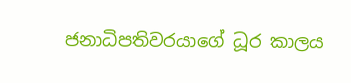ජනාධිපතිවරයාගේ ධූර කාලය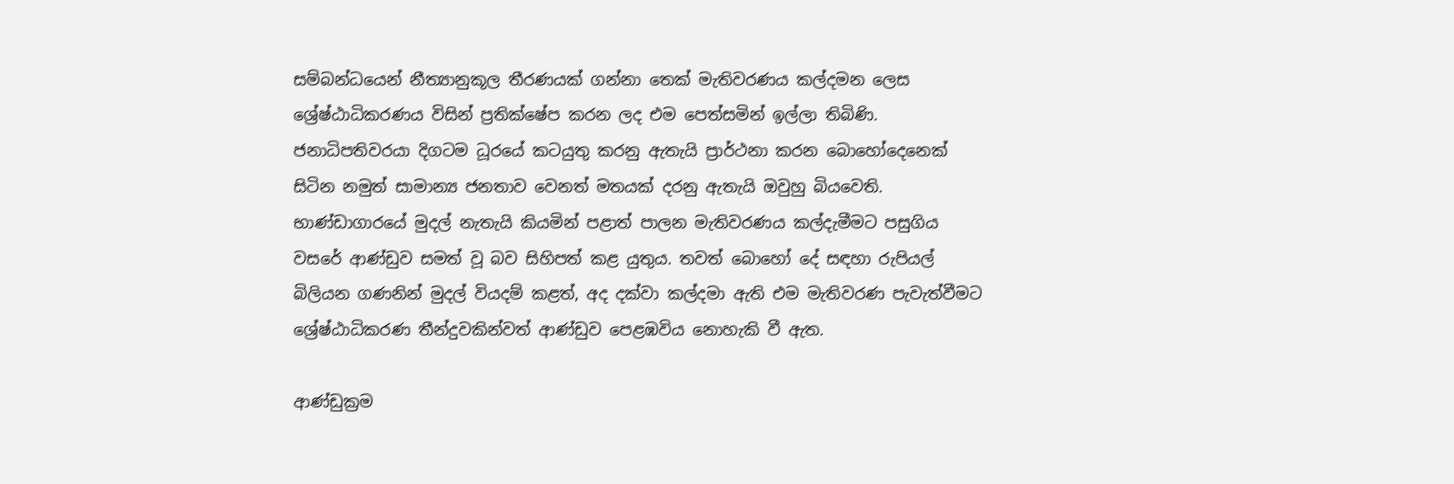සම්බන්ධයෙන් නීත්‍යානුකූල තීරණයක් ගන්නා තෙක් මැතිවරණය කල්දමන ලෙස ශ්‍රේෂ්ඨාධිකරණය විසින් ප්‍රතික්ෂේප කරන ලද එම පෙත්සමින් ඉල්ලා තිබිණි. ජනාධිපතිවරයා දිගටම ධූරයේ කටයුතු කරනු ඇතැයි ප්‍රාර්ථනා කරන බොහෝදෙනෙක් සිටින නමුත් සාමාන්‍ය ජනතාව වෙනත් මතයක් දරනු ඇතැයි ඔවුහු බියවෙති. භාණ්ඩාගාරයේ මුදල් නැතැයි කියමින් පළාත් පාලන මැතිවරණය කල්දැමීමට පසුගිය වසරේ ආණ්ඩුව සමත් වූ බව සිහිපත් කළ යුතුය. තවත් බොහෝ දේ සඳහා රුපියල් බිලියන ගණනින් මුදල් වියදම් කළත්, අද දක්වා කල්දමා ඇති එම මැතිවරණ පැවැත්වීමට ශ්‍රේෂ්ඨාධිකරණ තීන්දුවකින්වත් ආණ්ඩුව පෙළඹවිය නොහැකි වී ඇත.

ආණ්ඩුක්‍රම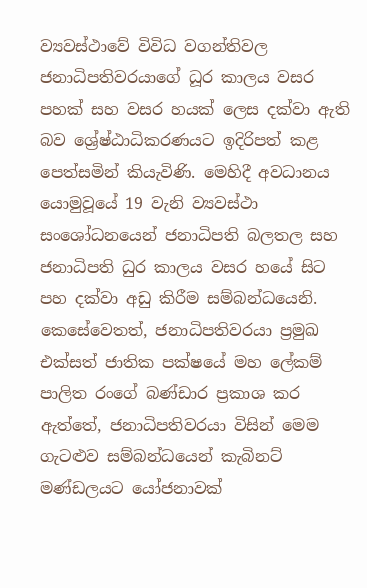ව්‍යවස්ථාවේ විවිධ වගන්තිවල ජනාධිපතිවරයාගේ ධූර කාලය වසර පහක් සහ වසර හයක් ලෙස දක්වා ඇති බව ශ්‍රේෂ්ඨාධිකරණයට ඉදිරිපත් කළ පෙත්සමින් කියැවිණි. මෙහිදී අවධානය යොමුවූයේ 19 වැනි ව්‍යවස්ථා සංශෝධනයෙන් ජනාධිපති බලතල සහ ජනාධිපති ධුර කාලය වසර හයේ සිට පහ දක්වා අඩු කිරීම සම්බන්ධයෙනි. කෙසේවෙතත්, ජනාධිපතිවරයා ප්‍රමුඛ එක්සත් ජාතික පක්ෂයේ මහ ලේකම් පාලිත රංගේ බණ්ඩාර ප්‍රකාශ කර ඇත්තේ, ජනාධිපතිවරයා විසින් මෙම ගැටළුව සම්බන්ධයෙන් කැබිනට් මණ්ඩලයට යෝජනාවක්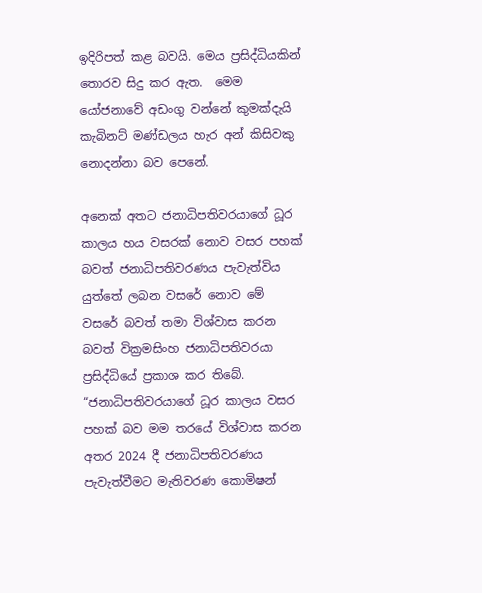ඉදිරිපත් කළ බවයි. මෙය ප්‍රසිද්ධියකින් තොරව සිදු කර ඇත.  මෙම යෝජනාවේ අඩංගු වන්නේ කුමක්දැයි කැබිනට් මණ්ඩලය හැර අන් කිසිවකු නොදන්නා බව පෙනේ.

අනෙක් අතට ජනාධිපතිවරයාගේ ධූර කාලය හය වසරක් නොව වසර පහක් බවත් ජනාධිපතිවරණය පැවැත්විය යුත්තේ ලබන වසරේ නොව මේ වසරේ බවත් තමා විශ්වාස කරන බවත් වික්‍රමසිංහ ජනාධිපතිවරයා ප්‍රසිද්ධියේ ප්‍රකාශ කර තිබේ. “ජනාධිපතිවරයාගේ ධූර කාලය වසර පහක් බව මම තරයේ විශ්වාස කරන අතර 2024 දී ජනාධිපතිවරණය පැවැත්වීමට මැතිවරණ කොමිෂන්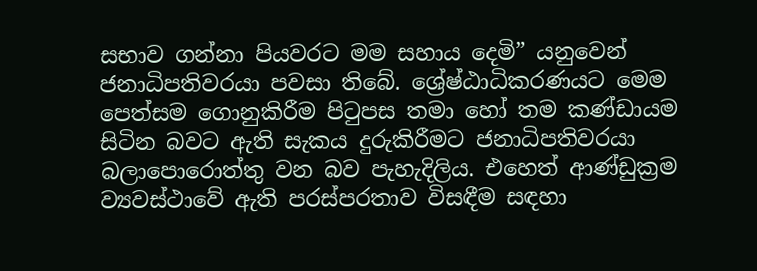සභාව ගන්නා පියවරට මම සහාය දෙමි” යනුවෙන් ජනාධිපතිවරයා පවසා තිබේ. ශ්‍රේෂ්ඨාධිකරණයට මෙම පෙත්සම ගොනුකිරීම පිටුපස තමා හෝ තම කණ්ඩායම සිටින බවට ඇති සැකය දුරුකිරීමට ජනාධිපතිවරයා බලාපොරොත්තු වන බව පැහැදිලිය. එහෙත් ආණ්ඩුක්‍රම ව්‍යවස්ථාවේ ඇති පරස්පරතාව විසඳීම සඳහා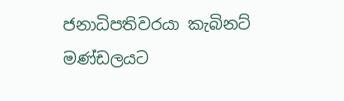ජනාධිපතිවරයා කැබිනට් මණ්ඩලයට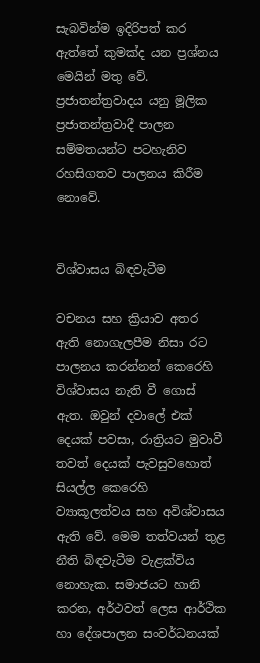සැබවින්ම ඉදිරිපත් කර ඇත්තේ කුමක්ද යන ප්‍රශ්නය මෙයින් මතු වේ. ප්‍රජාතන්ත්‍රවාදය යනු මූලික ප්‍රජාතන්ත්‍රවාදී පාලන සම්මතයන්ට පටහැනිව රහසිගතව පාලනය කිරීම නොවේ.


විශ්වාසය බිඳවැටීම

වචනය සහ ක්‍රියාව අතර ඇති නොගැලපීම නිසා රට පාලනය කරන්නන් කෙරෙහි විශ්වාසය නැති වී ගොස් ඇත. ඔවුන් දවාලේ එක් දෙයක් පවසා, රාත්‍රියට මුවාවී තවත් දෙයක් පැවසුවහොත් සියල්ල කෙරෙහි ව්‍යාකූලත්වය සහ අවිශ්වාසය ඇති වේ. මෙම තත්වයන් තුළ නීති බිඳවැටීම වැළක්විය නොහැක. සමාජයට හානි කරන, අර්ථවත් ලෙස ආර්ථික හා දේශපාලන සංවර්ධනයක්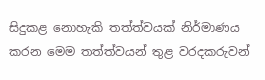සිදුකළ නොහැකි තත්ත්වයක් නිර්මාණය කරන මෙම තත්ත්වයන් තුළ වරදකරුවන්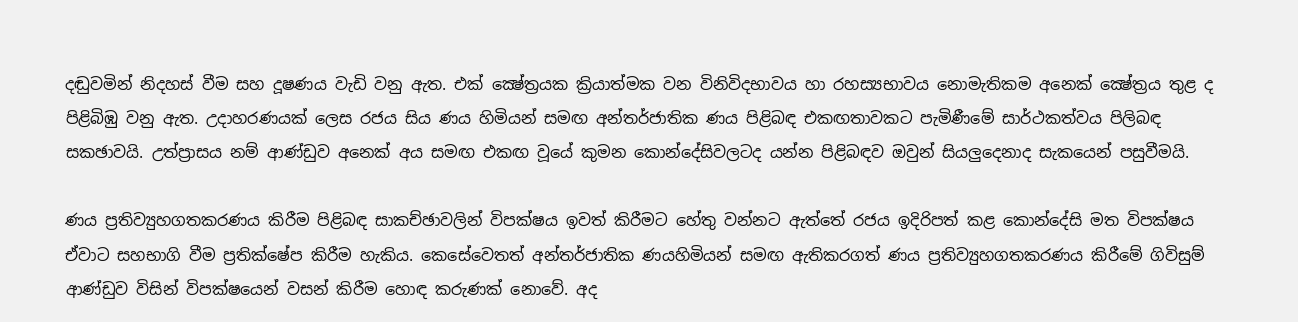දඬුවමින් නිදහස් වීම සහ දූෂණය වැඩි වනු ඇත. එක් ක්‍ෂේත්‍රයක ක්‍රියාත්මක වන විනිවිදභාවය හා රහස්‍යභාවය නොමැතිකම අනෙක් ක්‍ෂේත්‍රය තුළ ද පිළිබිඹු වනු ඇත. උදාහරණයක් ලෙස රජය සිය ණය හිමියන් සමඟ අන්තර්ජාතික ණය පිළිබඳ එකඟතාවකට පැමිණීමේ සාර්ථකත්වය පිලිබඳ සකඡාවයි. උත්ප්‍රාසය නම් ආණ්ඩුව අනෙක් අය සමඟ එකඟ වූයේ කුමන කොන්දේසිවලටද යන්න පිළිබඳව ඔවුන් සියලුදෙනාද සැකයෙන් පසුවීමයි.

ණය ප්‍රතිව්‍යුහගතකරණය කිරීම පිළිබඳ සාකච්ඡාවලින් විපක්ෂය ඉවත් කිරීමට හේතු වන්නට ඇත්තේ රජය ඉදිරිපත් කළ කොන්දේසි මත විපක්ෂය ඒවාට සහභාගි වීම ප්‍රතික්ෂේප කිරීම හැකිය. කෙසේවෙතත් අන්තර්ජාතික ණයහිමියන් සමඟ ඇතිකරගත් ණය ප්‍රතිව්‍යුහගතකරණය කිරීමේ ගිවිසුම් ආණ්ඩුව විසින් විපක්ෂයෙන් වසන් කිරීම හොඳ කරුණක් නොවේ. අද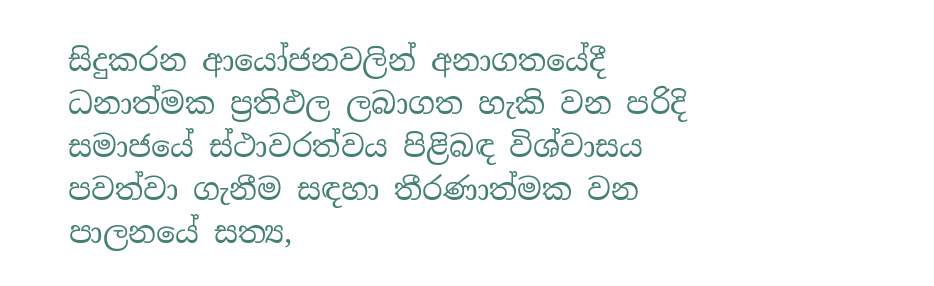සිදුකරන ආයෝජනවලින් අනාගතයේදී ධනාත්මක ප්‍රතිඵල ලබාගත හැකි වන පරිදි සමාජයේ ස්ථාවරත්වය පිළිබඳ විශ්වාසය පවත්වා ගැනීම සඳහා තීරණාත්මක වන පාලනයේ සත්‍ය,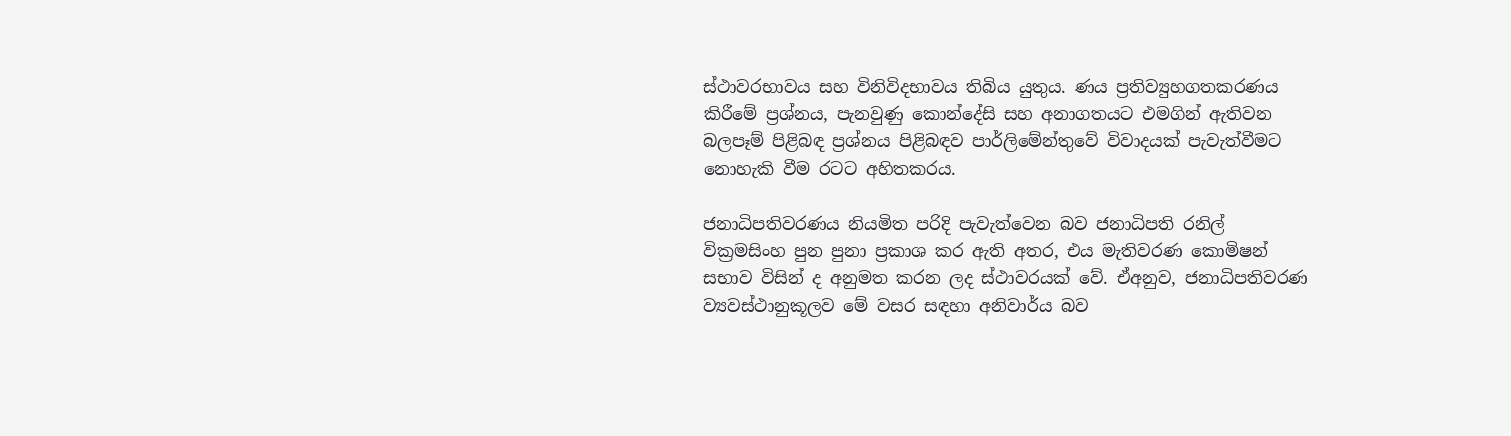ස්ථාවරභාවය සහ විනිවිදභාවය තිබිය යුතුය. ණය ප්‍රතිව්‍යුහගතකරණය කිරීමේ ප්‍රශ්නය, පැනවුණු කොන්දේසි සහ අනාගතයට එමගින් ඇතිවන බලපෑම් පිළිබඳ ප්‍රශ්නය පිළිබඳව පාර්ලිමේන්තුවේ විවාදයක් පැවැත්වීමට නොහැකි වීම රටට අහිතකරය.

ජනාධිපතිවරණය නියමිත පරිදි පැවැත්වෙන බව ජනාධිපති රනිල් වික්‍රමසිංහ පුන පුනා ප්‍රකාශ කර ඇති අතර, එය මැතිවරණ කොමිෂන් සභාව විසින් ද අනුමත කරන ලද ස්ථාවරයක් වේ. ඒඅනුව, ජනාධිපතිවරණ ව්‍යවස්ථානුකූලව මේ වසර සඳහා අනිවාර්ය බව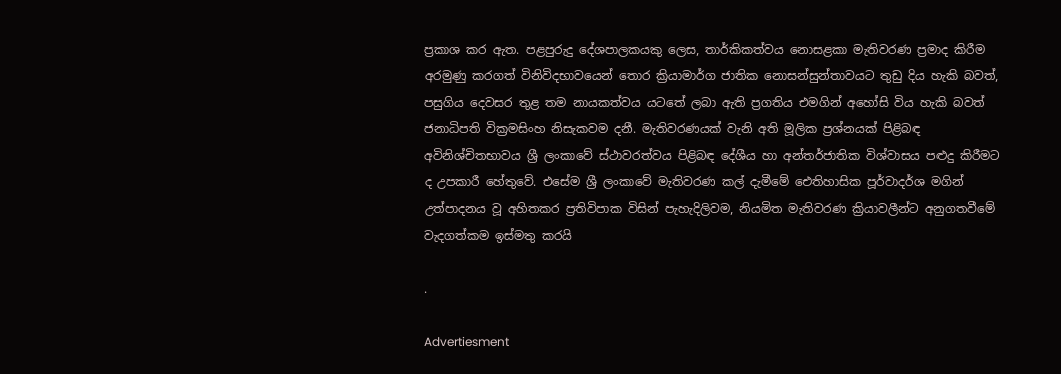ප්‍රකාශ කර ඇත. පළපුරුදු දේශපාලකයකු ලෙස, තාර්කිකත්වය නොසළකා මැතිවරණ ප්‍රමාද කිරීම අරමුණු කරගත් විනිවිදභාවයෙන් තොර ක්‍රියාමාර්ග ජාතික නොසන්සුන්තාවයට තුඩු දිය හැකි බවත්, පසුගිය දෙවසර තුළ තම නායකත්වය යටතේ ලබා ඇති ප්‍රගතිය එමගින් අහෝසි විය හැකි බවත් ජනාධිපති වික්‍රමසිංහ නිසැකවම දනී. මැතිවරණයක් වැනි අති මූලික ප්‍රශ්නයක් පිළිබඳ අවිනිශ්චිතභාවය ශ්‍රී ලංකාවේ ස්ථාවරත්වය පිළිබඳ දේශීය හා අන්තර්ජාතික විශ්වාසය පළුදු කිරීමට ද උපකාරී හේතුවේ. එසේම ශ්‍රී ලංකාවේ මැතිවරණ කල් දැමීමේ ඓතිහාසික පූර්වාදර්ශ මගින් උත්පාදනය වූ අහිතකර ප්‍රතිවිපාක විසින් පැහැදිලිවම, නියමිත මැතිවරණ ක්‍රියාවලීන්ට අනුගතවීමේ වැදගත්කම ඉස්මතු කරයි

.

Advertiesment